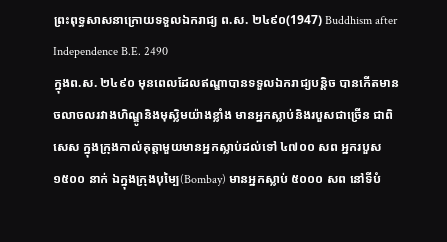ព្រះពុទ្ធសាសនាក្រោយទទួលឯករាជ្យ ព.ស. ២៤៩០(1947) Buddhism after Independence B.E. 2490
ក្នុងព.ស. ២៤៩០ មុនពេលដែលឥណ្ឌាបានទទួលឯករាជ្យបន្តិច បានកើតមានចលាចលរវាងហិណ្ឌូនិងមុស្លិមយ៉ាងខ្លាំង មានអ្នកស្លាប់និងរបួសជាច្រើន ជាពិសេស ក្នុងក្រុងកាល់គុត្តាមួយមានអ្នកស្លាប់ដល់ទៅ ៤៧០០ សព អ្នករបួស ១៥០០ នាក់ ឯក្នុងក្រុងបុម្បៃ(Bombay) មានអ្នកស្លាប់ ៥០០០ សព នៅទីបំ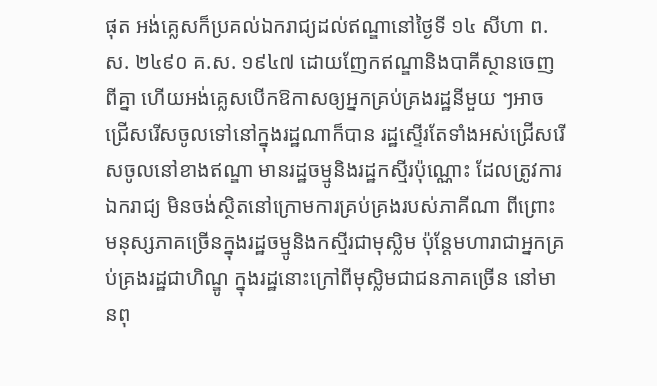ផុត អង់គ្លេសក៏ប្រគល់ឯករាជ្យដល់ឥណ្ឌានៅថ្ងៃទី ១៤ សីហា ព. ស. ២៤៩០ គ.ស. ១៩៤៧ ដោយញែកឥណ្ឌានិងបាគីស្ថានចេញពីគ្នា ហើយអង់គ្លេសបើកឱកាសឲ្យអ្នកគ្រប់គ្រងរដ្ឋនីមួយ ៗអាចជ្រើសរើសចូលទៅនៅក្នុងរដ្ឋណាក៏បាន រដ្ឋស្ទើរតែទាំងអស់ជ្រើសរើសចូលនៅខាងឥណ្ឌា មានរដ្ឋចម្មូនិងរដ្ឋកស្មីរប៉ុណ្ណោះ ដែលត្រូវការឯករាជ្យ មិនចង់ស្ថិតនៅក្រោមការគ្រប់គ្រងរបស់ភាគីណា ពីព្រោះមនុស្សភាគច្រើនក្នុងរដ្ឋចម្មូនិងកស្មីរជាមុស្លិម ប៉ុន្តែមហារាជាអ្នកគ្រប់គ្រងរដ្ឋជាហិណ្ឌូ ក្នុងរដ្ឋនោះក្រៅពីមុស្លិមជាជនភាគច្រើន នៅមានពុ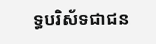ទ្ធបរិស័ទជាជន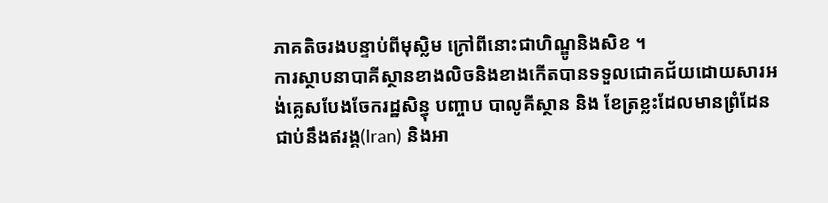ភាគតិចរងបន្ទាប់ពីមុស្លិម ក្រៅពីនោះជាហិណ្ឌូនិងសិខ ។
ការស្ថាបនាបាគីស្ថានខាងលិចនិងខាងកើតបានទទួលជោគជ័យដោយសារអង់គ្លេសបែងចែករដ្ឋសិន្ធុ បញ្ចាប បាលូគីស្ថាន និង ខែត្រខ្លះដែលមានព្រំដែនជាប់នឹងឥរង្គ(Iran) និងអា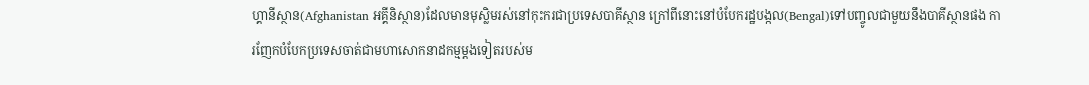ហ្គានីស្ថាន(Afghanistan អគ្គីនិស្ថាន)ដែលមានមុស្លិមរស់នៅកុះករជាប្រទេសបាគីស្ថាន ក្រៅពីនោះនៅបំបែករដ្ឋបង្កល(Bengal)ទៅបញ្ចូលជាមួយនឹងបាគីស្ថានផង ការញែកបំបែកប្រទេសចាត់ជាមហាសោកនាដកម្មម្តងទៀតរបស់ម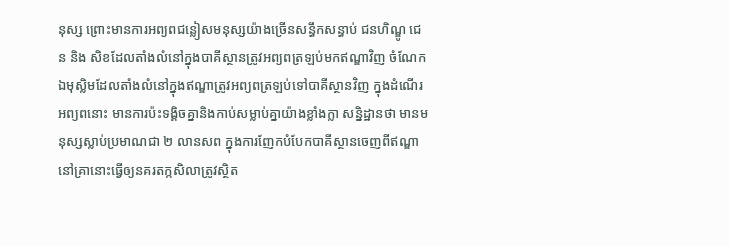នុស្ស ព្រោះមានការអព្យពជន្លៀសមនុស្សយ៉ាងច្រើនសន្ធឹកសន្ធាប់ ជនហិណ្ឌូ ជេន និង សិខដែលតាំងលំនៅក្នុងបាគីស្ថានត្រូវអព្យពត្រឡប់មកឥណ្ឌាវិញ ចំណែកឯមុស្លិមដែលតាំងលំនៅក្នុងឥណ្ឌាត្រូវអព្យពត្រឡប់ទៅបាគីស្ថានវិញ ក្នុងដំណើរអព្យពនោះ មានការប៉ះទង្គិចគ្នានិងកាប់សម្លាប់គ្នាយ៉ាងខ្លាំងក្លា សន្និដ្ឋានថា មានមនុស្សស្លាប់ប្រមាណជា ២ លានសព ក្នុងការញែកបំបែកបាគីស្ថានចេញពីឥណ្ឌានៅគ្រានោះធ្វើឲ្យនគរតក្កសិលាត្រូវស្ថិត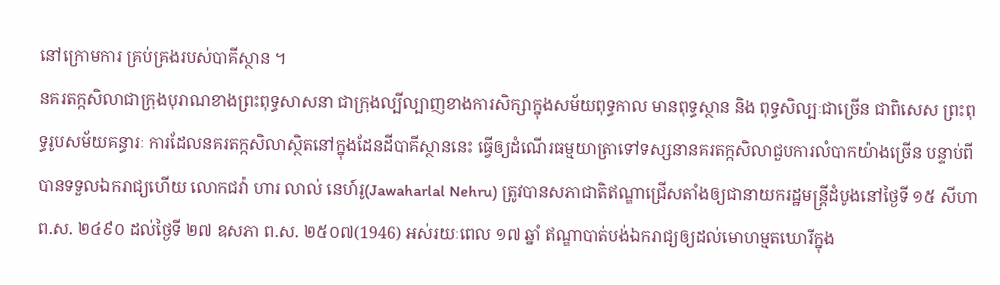នៅក្រោមការ គ្រប់គ្រងរបស់បាគីស្ថាន ។
នគរតក្កសិលាជាក្រុងបុរាណខាងព្រះពុទ្ធសាសនា ជាក្រុងល្បីល្បាញខាងការសិក្សាក្នុងសម័យពុទ្ធកាល មានពុទ្ធស្ថាន និង ពុទ្ធសិល្បៈជាច្រើន ជាពិសេស ព្រះពុទ្ធរូបសម័យគន្ធារៈ ការដែលនគរតក្កសិលាស្ថិតនៅក្នុងដែនដីបាគីស្ថាននេះ ធ្វើឲ្យដំណើរធម្មយាត្រាទៅទស្សនានគរតក្កសិលាជួបការលំបាកយ៉ាងច្រើន បន្ទាប់ពីបានទទួលឯករាជ្យហើយ លោកជវ៉ា ហារ លាល់ នេហ៍រូ(Jawaharlal Nehru) ត្រូវបានសភាជាតិឥណ្ឌាជ្រើសតាំងឲ្យជានាយករដ្ឋមន្រ្តីដំបូងនៅថ្ងៃទី ១៥ សីហា ព.ស. ២៤៩០ ដល់ថ្ងៃទី ២៧ ឧសភា ព.ស. ២៥០៧(1946) អស់រយៈពេល ១៧ ឆ្នាំ ឥណ្ឌាបាត់បង់ឯករាជ្យឲ្យដល់មោហម្មតឃោរីក្នុង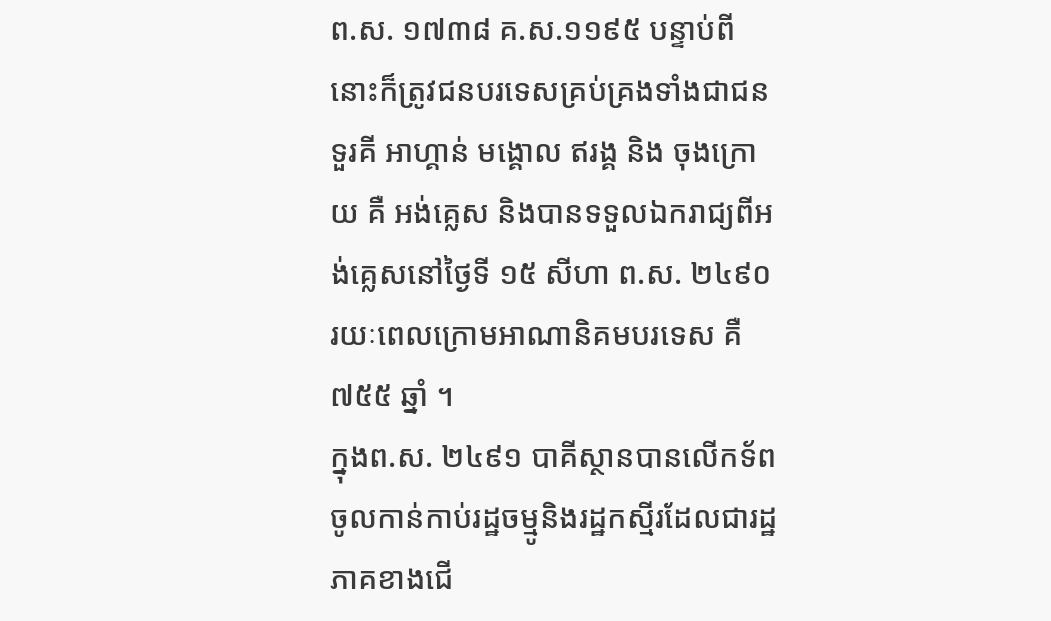ព.ស. ១៧៣៨ គ.ស.១១៩៥ បន្ទាប់ពីនោះក៏ត្រូវជនបរទេសគ្រប់គ្រងទាំងជាជនទួរគី អាហ្គាន់ មង្គោល ឥរង្គ និង ចុងក្រោយ គឺ អង់គ្លេស និងបានទទួលឯករាជ្យពីអង់គ្លេសនៅថ្ងៃទី ១៥ សីហា ព.ស. ២៤៩០ រយៈពេលក្រោមអាណានិគមបរទេស គឺ ៧៥៥ ឆ្នាំ ។
ក្នុងព.ស. ២៤៩១ បាគីស្ថានបានលើកទ័ពចូលកាន់កាប់រដ្ឋចម្មូនិងរដ្ឋកស្មីរដែលជារដ្ឋភាគខាងជើ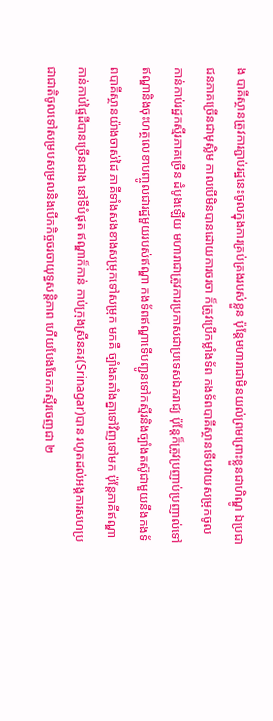ង បាគីស្ថានត្រូវការភ្ជាប់រដ្ឋនេះចូលក្នុងការគ្រប់គ្រងរបស់ខ្លួន ប៉ុន្តែមហារាជាមិនយល់ព្រមព្រោះខ្លួនជាហិណ្ឌូ ឯប្រជាជនភាគច្រើនជាមុស្លិម កាលបើមិនបានដោយការចរចា ក៏ត្រូវប្រើកម្លាំងទ័ព កងទ័ពបាគីស្ថានទើបវាយសម្រុកចូលកាន់កាប់រដ្ឋកស្មីរភាគច្រើន ដំបូងឡើយ មហារាជាត្រូវការប្រកាសជាប្រទេសឯករាជ្យ ប៉ុន្តែក៏ត្រូវប្រញាប់ប្រញាល់ទៅឥណ្ឌានិងចុះហត្ថលេខាបញ្ចូលជារដ្ឋមួយរបស់ឥណ្ឌា កងទ័ពឥណ្ឌាទើបញ្ជូនទៅកស្មីរនិងច្បាំងតស៊ូជាមួយនឹងកងទ័ពបាគីស្ថានយ៉ាងចាស់ដៃ ភាគីទាំងសងខាងសម្រុកទៅសម្រុក មកគឺ ច្បាំងតតាំងគ្នាទៅវិញទៅមក ប៉ុន្តែភាគីឥណ្ឌាកាន់កាប់ផ្ទៃដីបានច្រើនជាង នៅទីបំផុត ឥណ្ឌាក៏កាន់ កាប់ក្រុងស្រីនគរ(Srinagar)បាន រហូតដល់អង្គការសហប្រជាជាតិចូលទៅសម្របសម្រលនិងបើកកិច្ចចរចាយុទ្ធសន្តិភាព ហើយបែងចែកកស្មីរចេញជា ២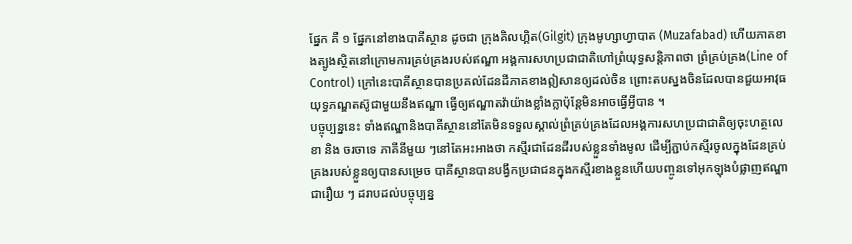ផ្នែក គឺ ១ ផ្នែកនៅខាងបាគីស្ថាន ដូចជា ក្រុងគិលហ្គិត(Gilgit) ក្រុងមូហ្សាហ្វាបាត (Muzafabad) ហើយភាគខាងត្បូងស្ថិតនៅក្រោមការគ្រប់គ្រងរបស់ឥណ្ឌា អង្គការសហប្រជាជាតិហៅព្រំយុទ្ធសន្តិភាពថា ព្រំគ្រប់គ្រង(Line of Control) ក្រៅនេះបាគីស្ថានបានប្រគល់ដែនដីភាគខាងឦសានឲ្យដល់ចិន ព្រោះតបស្នងចិនដែលបានជួយអាវុធយុទ្ធភណ្ឌតស៊ូជាមួយនឹងឥណ្ឌា ធ្វើឲ្យឥណ្ឌាតវ៉ាយ៉ាងខ្លាំងក្លាប៉ុន្តែមិនអាចធ្វើអ្វីបាន ។
បច្ចុប្បន្ននេះ ទាំងឥណ្ឌានិងបាគីស្ថាននៅតែមិនទទួលស្គាល់ព្រំគ្រប់គ្រងដែលអង្គការសហប្រជាជាតិឲ្យចុះហត្ថលេខា និង ចរចាទេ ភាគីនីមួយ ៗនៅតែអះអាងថា កស្មីរជាដែនដីរបស់ខ្លួនទាំងមូល ដើម្បីភ្ជាប់កស្មីរចូលក្នុងដែនគ្រប់គ្រងរបស់ខ្លួនឲ្យបានសម្រេច បាគីស្ថានបានបង្វឹកប្រជាជនក្នុងកស្មីរខាងខ្លួនហើយបញ្ចូនទៅអុកឡុងបំផ្លាញឥណ្ឌាជារឿយ ៗ ដរាបដល់បច្ចុប្បន្ន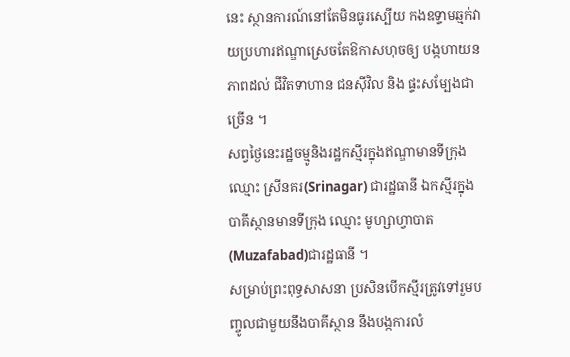នេះ ស្ថានការណ៍នៅតែមិនធូរស្បើយ កងឧទ្ទាមឆ្មក់វាយប្រហារឥណ្ឌាស្រេចតែឱកាសហុចឲ្យ បង្កហាយនភាពដល់ ជីវិតទាហាន ជនស៊ីវិល និង ផ្ទះសម្បែងជាច្រើន ។
សព្វថ្ងៃនេះរដ្ឋចម្មូនិងរដ្ឋកស្មីរក្នុងឥណ្ឌាមានទីក្រុងឈ្មោះ ស្រីនគរ(Srinagar) ជារដ្ឋធានី ឯកស្មីរក្នុងបាគីស្ថានមានទីក្រុង ឈ្មោះ មូហ្សាហ្វាបាត(Muzafabad)ជារដ្ឋធានី ។
សម្រាប់ព្រះពុទ្ធសាសនា ប្រសិនបើកស្មីរត្រូវទៅរួមបញ្ចូលជាមួយនឹងបាគីស្ថាន នឹងបង្កការលំ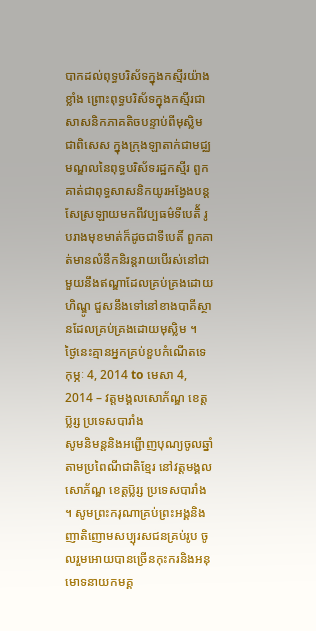បាកដល់ពុទ្ធបរិស័ទក្នុងកស្មីរយ៉ាងខ្លាំង ព្រោះពុទ្ធបរិស័ទក្នុងកស្មីរជាសាសនិកភាគតិចបន្ទាប់ពីមុស្លិម ជាពិសេស ក្នុងក្រុងឡាតាក់ជាមជ្ឈមណ្ឌលនៃពុទ្ធបរិស័ទរដ្ឋកស្មីរ ពួកគាត់ជាពុទ្ធសាសនិកយូរអង្វែងបន្តសែស្រឡាយមកពីវប្បធម៌ទីបេតិ័ រូបរាងមុខមាត់ក៏ដូចជាទីបេតិ៍ ពួកគាត់មានលំនឹកនិរន្តរាយបើរស់នៅជាមួយនឹងឥណ្ឌាដែលគ្រប់គ្រងដោយហិណ្ឌូ ជួសនឹងទៅនៅខាងបាគីស្ថានដែលគ្រប់គ្រងដោយមុស្លិម ។
ថ្ងៃនេះគ្មានអ្នកគ្រប់ខួបកំណើតទេ
កុម្ភៈ 4, 2014 to មេសា 4, 2014 – វត្តមង្គលសោភ័ណ្ឌ ខេត្តប្ល៑រ្ស ប្រទេសបារាំង
សូមនិមន្តនិងអព្ជើាញបុណ្យចូលឆ្នាំតាមប្រពៃណីជាតិខ្មែរ នៅវត្តមង្គលសោភ័ណ្ឌ ខេត្តប្ល៑រ្ស ប្រទេសបារាំង ។ សូមព្រះករុណាគ្រប់ព្រះអង្គនិងញាតិញោមសប្បុរសជនគ្រប់រូប ចូលរួមអោយបានច្រើនកុះករនិងអនុមោទនាយកមគ្គ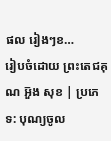ផល រៀងៗខ…
រៀបចំដោយ ព្រះតេជគុណ អួ៑ង សុខ | ប្រភេទ: បុណ្យចូល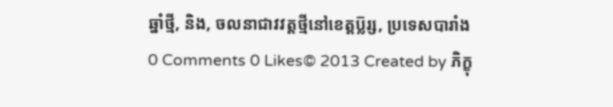ឆ្នាំថ្មី, និង, ចលនាជាវវត្តថ្មីនៅខេត្តប្ល៑រ្ស, ប្រទេសបារាំង
0 Comments 0 Likes© 2013 Created by ភិក្ខុ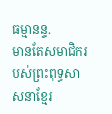ធម្មានន្ទ.
មានតែសមាជិករបស់ព្រះពុទ្ធសាសនាខ្មែរ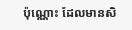ប៉ុណ្ណោះ ដែលមានសិ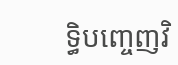ទ្ធិបញ្ចេញវិ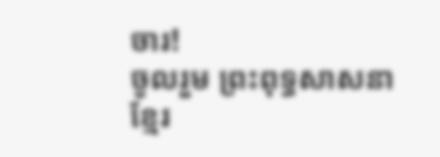ចារ!
ចូលរួម ព្រះពុទ្ធសាសនាខ្មែរ